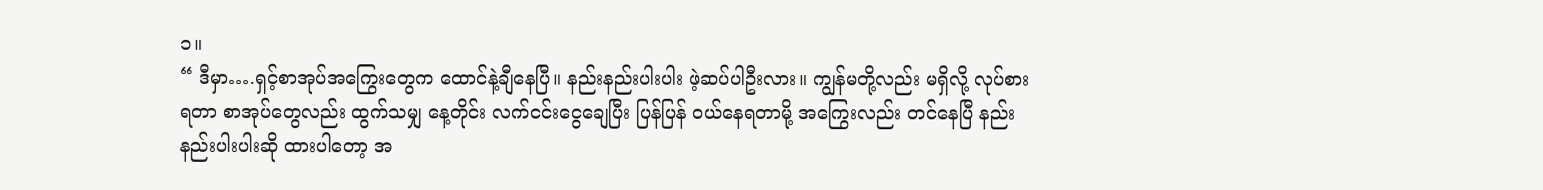၁။
“ ဒီမှာ….ရှင့်စာအုပ်အကြွေးတွေက ထောင်နဲ့ချီနေပြီ။ နည်းနည်းပါးပါး ဖဲ့ဆပ်ပါဦးလား။ ကျွန်မတို့လည်း မရှိလို့ လုပ်စားရတာ စာအုပ်တွေလည်း ထွက်သမျှ နေ့တိုင်း လက်ငင်းငွေချေပြီး ပြန်ပြန် ဝယ်နေရတာမို့ အကြွေးလည်း တင်နေပြီ နည်းနည်းပါးပါးဆို ထားပါတော့ အ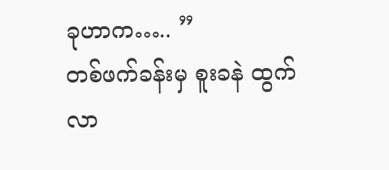ခုဟာက….. ”
တစ်ဖက်ခန်းမှ စူးခနဲ ထွက်လာ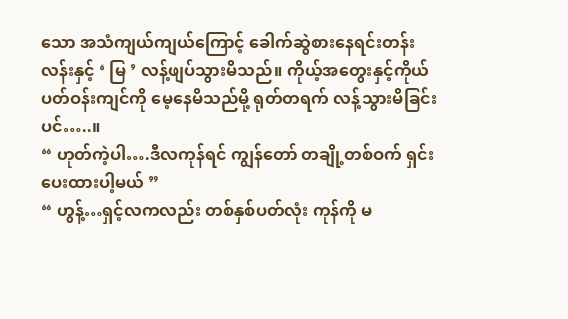သော အသံကျယ်ကျယ်ကြောင့် ခေါက်ဆွဲစားနေရင်းတန်းလန်းနှင့် ‘ မြ ’ လန့်ဖျပ်သွားမိသည်။ ကိုယ့်အတွေးနှင့်ကိုယ် ပတ်ဝန်းကျင်ကို မေ့နေမိသည်မို့ ရုတ်တရက် လန့်သွားမိခြင်းပင်…..။
“ ဟုတ်ကဲ့ပါ….ဒီလကုန်ရင် ကျွန်တော် တချို့တစ်ဝက် ရှင်းပေးထားပါ့မယ် ”
“ ဟွန့်…ရှင့်လကလည်း တစ်နှစ်ပတ်လုံး ကုန်ကို မ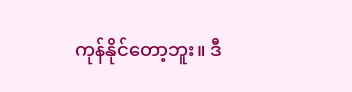ကုန်နိုင်တော့ဘူး။ ဒီ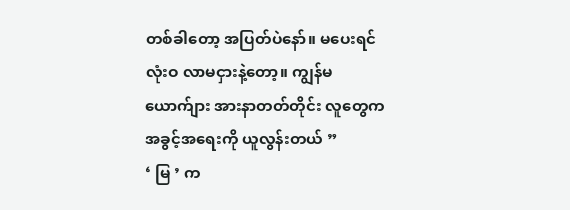တစ်ခါတော့ အပြတ်ပဲနော်။ မပေးရင် လုံးဝ လာမငှားနဲ့တော့။ ကျွန်မယောက်ျား အားနာတတ်တိုင်း လူတွေက အခွင့်အရေးကို ယူလွန်းတယ် ”
‘ မြ ’ က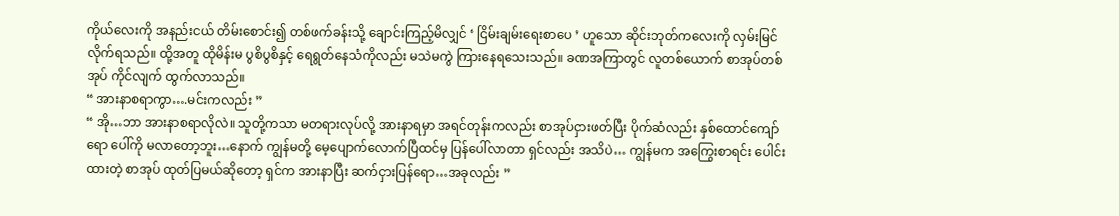ကိုယ်လေးကို အနည်းငယ် တိမ်းစောင်း၍ တစ်ဖက်ခန်းသို့ ချောင်းကြည့်မိလျှင် ‘ ငြိမ်းချမ်းရေးစာပေ ’ ဟူသော ဆိုင်းဘုတ်ကလေးကို လှမ်းမြင်လိုက်ရသည်။ ထို့အတူ ထိုမိန်းမ ပွစိပွစိနှင့် ရေရွတ်နေသံကိုလည်း မသဲမကွဲ ကြားနေရသေးသည်။ ခဏအကြာတွင် လူတစ်ယောက် စာအုပ်တစ်အုပ် ကိုင်လျက် ထွက်လာသည်။
“ အားနာစရာကွာ….မင်းကလည်း ”
“ အို…ဘာ အားနာစရာလိုလဲ။ သူတို့ကသာ မတရားလုပ်လို့ အားနာရမှာ အရင်တုန်းကလည်း စာအုပ်ငှားဖတ်ပြီး ပိုက်ဆံလည်း နှစ်ထောင်ကျော်ရော ပေါ်ကို မလာတော့ဘူး…နောက် ကျွန်မတို့ မေ့ပျောက်လောက်ပြီထင်မှ ပြန်ပေါ်လာတာ ရှင်လည်း အသိပဲ… ကျွန်မက အကြွေးစာရင်း ပေါင်းထားတဲ့ စာအုပ် ထုတ်ပြမယ်ဆိုတော့ ရှင်က အားနာပြီး ဆက်ငှားပြန်ရော…အခုလည်း ”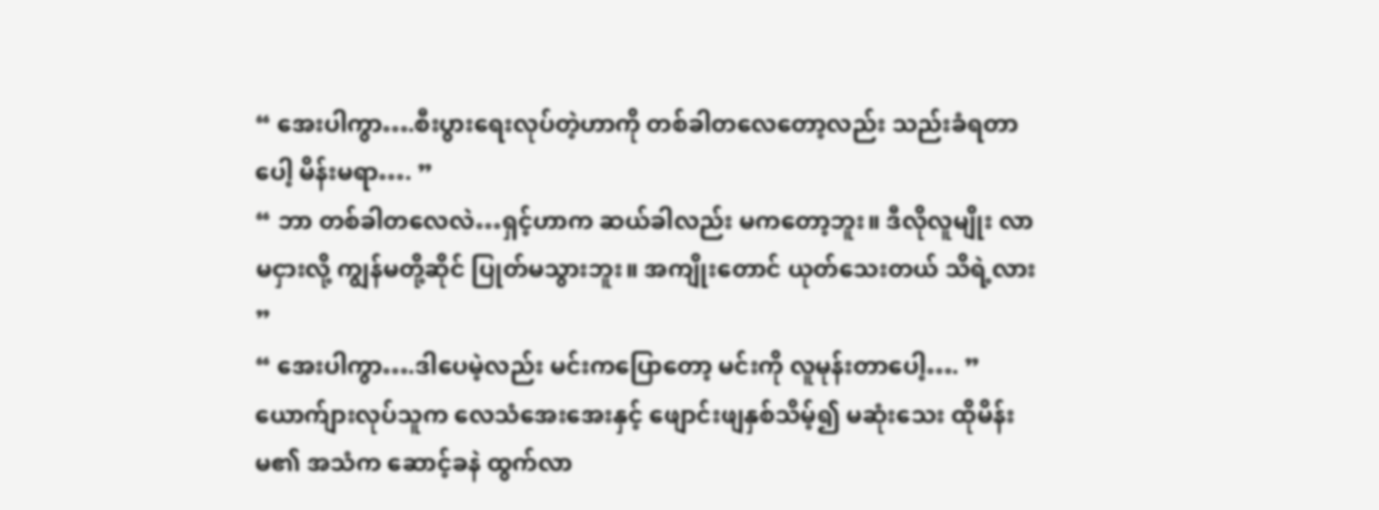“ အေးပါကွာ….စီးပွားရေးလုပ်တဲ့ဟာကို တစ်ခါတလေတော့လည်း သည်းခံရတာပေါ့ မိန်းမရာ…. ”
“ ဘာ တစ်ခါတလေလဲ…ရှင့်ဟာက ဆယ်ခါလည်း မကတော့ဘူး။ ဒီလိုလူမျိုး လာမငှားလို့ ကျွန်မတို့ဆိုင် ပြုတ်မသွားဘူး။ အကျိုးတောင် ယုတ်သေးတယ် သိရဲ့လား ”
“ အေးပါကွာ….ဒါပေမဲ့လည်း မင်းကပြောတော့ မင်းကို လူမုန်းတာပေါ့…. ”
ယောက်ျားလုပ်သူက လေသံအေးအေးနှင့် ဖျောင်းဖျနှစ်သိမ့်၍ မဆုံးသေး ထိုမိန်းမ၏ အသံက ဆောင့်ခနဲ ထွက်လာ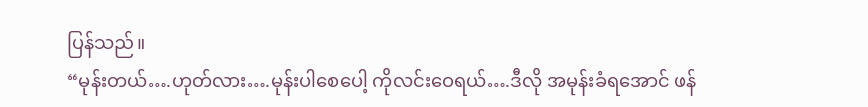ပြန်သည်။
“မုန်းတယ်….ဟုတ်လား….မုန်းပါစေပေါ့ ကိုလင်းဝေရယ်….ဒီလို အမုန်းခံရအောင် ဖန်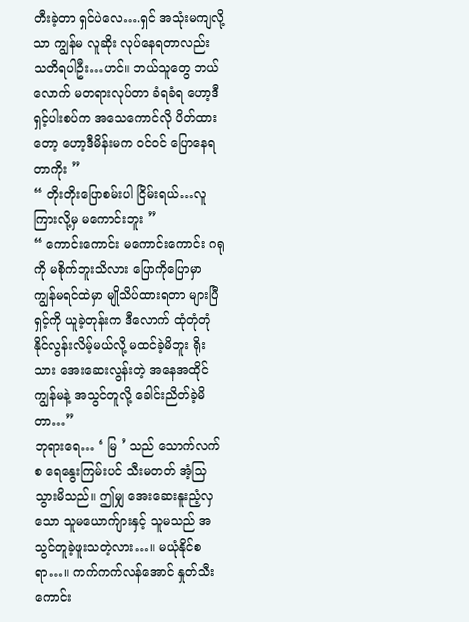တီးခဲ့တာ ရှင်ပဲလေ….ရှင် အသုံးမကျလို့သာ ကျွန်မ လူဆိုး လုပ်နေရတာလည်း သတိရပါဦး…ဟင်။ ဘယ်သူတွေ ဘယ်လောက် မတရားလုပ်တာ ခံရခံရ ဟော့ဒီ ရှင့်ပါးစပ်က အသေကောင်လို ပိတ်ထားတော့ ဟော့ဒီမိန်းမက ဝင်ဝင် ပြောနေရတာကိုး ”
“ တိုးတိုးပြောစမ်းပါ ငြိမ်းရယ်…လူကြားလို့မှ မကောင်းဘူး ”
“ ကောင်းကောင်း မကောင်းကောင်း ဂရုကို မစိုက်ဘူးသိလား ပြောကိုပြောမှာ ကျွန်မရင်ထဲမှာ မျိုသိပ်ထားရတာ များပြီ ရှင့်ကို ယူခဲ့တုန်းက ဒီလောက် ထုံတုံတုံ နိုင်လွန်းလိမ့်မယ်လို့ မထင်ခဲ့မိဘူး ရိုးသား အေးဆေးလွန်းတဲ့ အနေအထိုင် ကျွန်မနဲ့ အသွင်တူလို့ ခေါင်းညိတ်ခဲ့မိတာ…”
ဘုရားရေ… ‘ မြ ’ သည် သောက်လက်စ ရေနွေးကြမ်းပင် သီးမတတ် အံ့သြသွားမိသည်။ ဤမျှ အေးဆေးနူးညံ့လှသော သူမယောက်ျားနှင့် သူမသည် အသွင်တူခဲ့ဖူးသတဲ့လား…။ မယုံနိုင်စရာ…။ ကက်ကက်လန်အောင် နှုတ်သီးကောင်း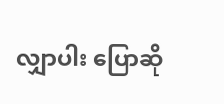လျှာပါး ပြောဆို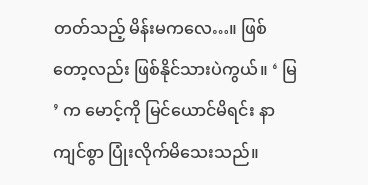တတ်သည့် မိန်းမကလေ…။ ဖြစ်တော့လည်း ဖြစ်နိုင်သားပဲကွယ်။ ‘ မြ ’ က မောင့်ကို မြင်ယောင်မိရင်း နာကျင်စွာ ပြုံးလိုက်မိသေးသည်။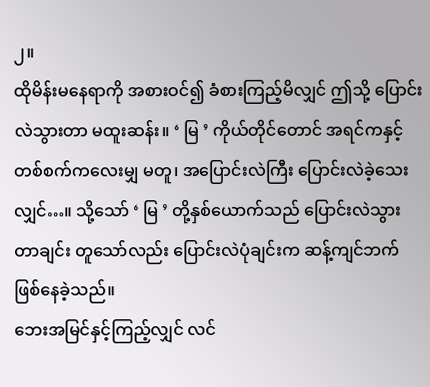၂။
ထိုမိန်းမနေရာကို အစားဝင်၍ ခံစားကြည့်မိလျှင် ဤသို့ ပြောင်းလဲသွားတာ မထူးဆန်း။ ‘ မြ ’ ကိုယ်တိုင်တောင် အရင်ကနှင့် တစ်စက်ကလေးမျှ မတူ၊ အပြောင်းလဲကြီး ပြောင်းလဲခဲ့သေးလျှင်…။ သို့သော် ‘ မြ ’ တို့နှစ်ယောက်သည် ပြောင်းလဲသွားတာချင်း တူသော်လည်း ပြောင်းလဲပုံချင်းက ဆန့်ကျင်ဘက် ဖြစ်နေခဲ့သည်။
ဘေးအမြင်နှင့်ကြည့်လျှင် လင်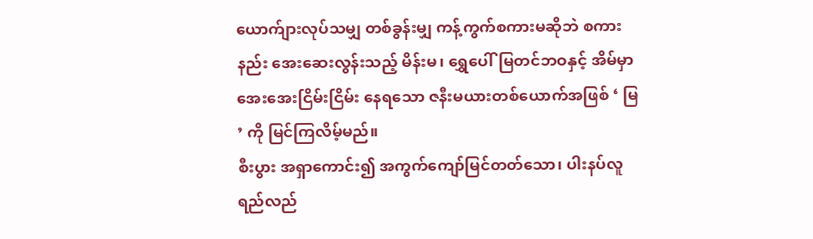ယောက်ျားလုပ်သမျှ တစ်ခွန်းမျှ ကန့်ကွက်စကားမဆိုဘဲ စကားနည်း အေးဆေးလွန်းသည့် မိန်းမ၊ ရွှေပေါ်မြတင်ဘဝနှင့် အိမ်မှာ အေးအေးငြိမ်းငြိမ်း နေရသော ဇနီးမယားတစ်ယောက်အဖြစ် ‘ မြ ’ ကို မြင်ကြလိမ့်မည်။
စီးပွား အရှာကောင်း၍ အကွက်ကျော်မြင်တတ်သော၊ ပါးနပ်လူရည်လည်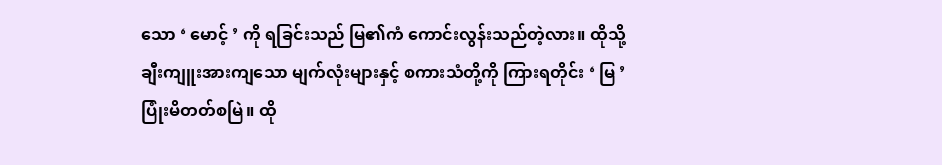သော ‘ မောင့် ’ ကို ရခြင်းသည် မြ၏ကံ ကောင်းလွန်းသည်တဲ့လား။ ထိုသို့ ချီးကျူးအားကျသော မျက်လုံးများနှင့် စကားသံတို့ကို ကြားရတိုင်း ‘ မြ ’ ပြုံးမိတတ်စမြဲ။ ထို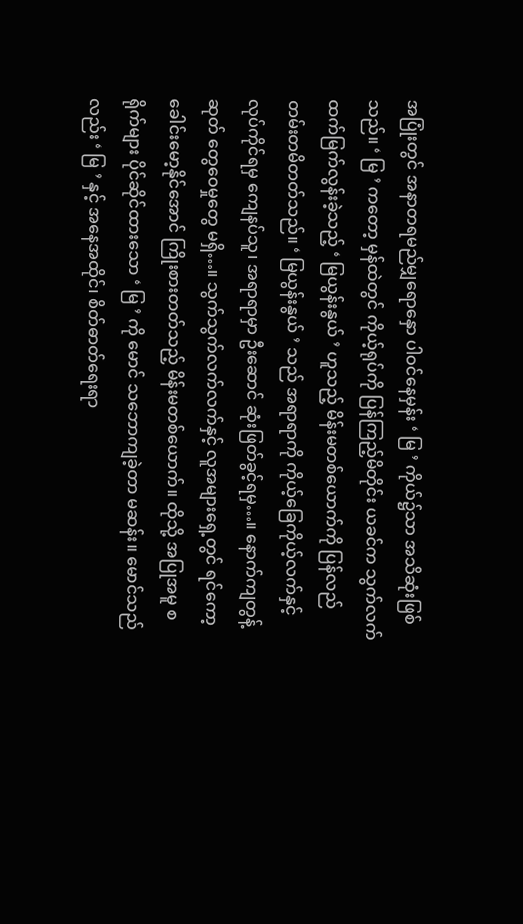အပြုံးတွင် အနာတရမည်မျှရောနှော ပါဝင်နေမှန်း ‘ မြ ’ ကိုယ်၌သာ အသိဆုံးဖြစ်သည်။ ‘ မြ ’ ကတော့ မှန်ထဲတွင် ကိုယ့်ရုပ်ကို ပြန်ကြည့်မိတိုင်း ယခင်က သွက်လက် ထက်မြက်လွန်းခဲ့သည့် ‘ မြယွန်းနွယ် ’ ဟူသည့် မိန်းမတစ်ယောက်ကို ပြန်လည် တမ်းတမိတတ်သည်။ ‘ မြယွန်းနွယ် ’ သည် အရာရာကို ကိုယ့်ခြေကိုယ့်လက်နှင့် လုပ်ကိုင်ရမှ ကျေနပ်သူ၊ အရာရာမှာ ဦးဆောင် ဆုံးဖြတ်ခွင့်ရမှ…။ နောက်ကျတွန့်ဆုတ် တွေဝေမှုတွေ မရှိ…။ သွက်သွက်လက်လက်နှင့် လူအများရှေ့တွင် ရင်ကော့ခေါင်းမော့နိုင်အောင် ကြိုးစားတတ်သည့် မိန်းမတစ်ယောက်။ ထိုသို့ အပြုအမူ စရိုက်များ ပိုင်ဆိုင်ထားသော ‘ မြ ’ ကို မောင် သဘောကျခဲ့တာ မဆန်း။ မောင်သည်လည်း ‘ မြ ’ နှင့် အနေအထိုင်၊ စိတ်ဓာတ်ရေးရာ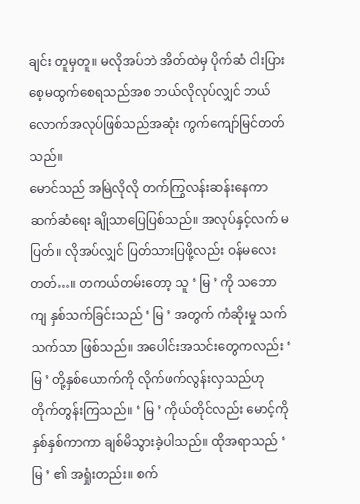ချင်း တူမှတူ။ မလိုအပ်ဘဲ အိတ်ထဲမှ ပိုက်ဆံ ငါးပြားစေ့မထွက်စေရသည်အစ ဘယ်လိုလုပ်လျှင် ဘယ်လောက်အလုပ်ဖြစ်သည်အဆုံး ကွက်ကျော်မြင်တတ်သည်။
မောင်သည် အမြဲလိုလို တက်ကြွလန်းဆန်းနေကာ ဆက်ဆံရေး ချိုသာပြေပြစ်သည်။ အလုပ်နှင့်လက် မပြတ်။ လိုအပ်လျှင် ပြတ်သားပြဖို့လည်း ဝန်မလေးတတ်…။ တကယ်တမ်းတော့ သူ ‘ မြ ’ ကို သဘောကျ နှစ်သက်ခြင်းသည် ‘ မြ ’ အတွက် ကံဆိုးမှု သက်သက်သာ ဖြစ်သည်။ အပေါင်းအသင်းတွေကလည်း ‘ မြ ’ တို့နှစ်ယောက်ကို လိုက်ဖက်လွန်းလှသည်ဟု တိုက်တွန်းကြသည်။ ‘ မြ ’ ကိုယ်တိုင်လည်း မောင့်ကို နှစ်နှစ်ကာကာ ချစ်မိသွားခဲ့ပါသည်။ ထိုအရာသည် ‘ မြ ’ ၏ အရှုံးတည်း။ စက်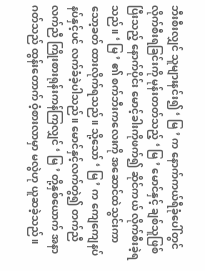ဘီးစီးလျှင် သူများနင်း၍ ‘ မြ ’ က နောက်ကယ်ရီခုံပေါ်တွင် လိုက်စီးရခြင်းကို မုန်းတတ်သည့် ‘ မြ ’ မောင်နှင့် ချစ်သူဖြစ်ပြီးသည့် နောက်ပိုင်း မောင့်ခါးကိုဖက်၍ ဆိုင်ကယ် လိုက်စီးခဲ့ရသည်။ ‘ မြ ’ ၏ စက်ဘီးကလေးကို အဆောင်ထဲသွင်းကာ သော့ခတ် ထားလိုက်ရသည်။ သို့သော် ‘ မြ ’ က ကျေကျေနပ်နပ်နှင့်ပင် လက်ခံခဲ့ပါသည်။ မောင်နှင့်လက်တွဲ၍ တက်ညီလက်ညီ ကြိုးစားရုန်းကန်ကြလျှင် ‘ မြ ’ တို့နှစ်ယောက် အနာဂတ်သည် ထွန်းတောက် ဝံ့စားလာမှာ မလွဲဟု ယူဆခဲ့သည်။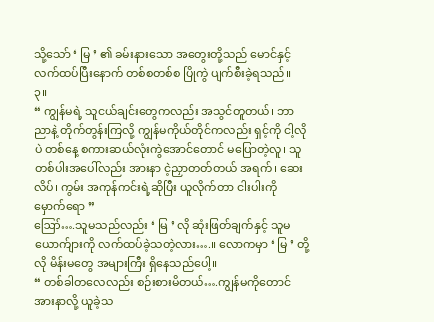သို့သော် ‘ မြ ’ ၏ ခမ်းနားသော အတွေးတို့သည် မောင်နှင့်လက်ထပ်ပြီးနောက် တစ်စတစ်စ ပြိုကွဲ ပျက်စီးခဲ့ရသည်။
၃။
“ ကျွန်မရဲ့ သူငယ်ချင်းတွေကလည်း အသွင်တူတယ်၊ ဘာညာနဲ့ တိုက်တွန်းကြလို့ ကျွန်မကိုယ်တိုင်ကလည်း ရှင့်ကို ငါ့လိုပဲ တစ်နေ့ စကားဆယ်လုံးကွဲအောင်တောင် မပြောတဲ့လူ၊ သူတစ်ပါးအပေါ်လည်း အားနာ ငဲ့ညှာတတ်တယ် အရက်၊ ဆေးလိပ်၊ ကွမ်း အကုန်ကင်းရဲ့ဆိုပြီး ယူလိုက်တာ ငါးပါးကို မှောက်ရော ”
ဪ….သူမသည်လည်း ‘ မြ ’ လို ဆုံးဖြတ်ချက်နှင့် သူမယောက်ျားကို လက်ထပ်ခဲ့သတဲ့လား….။ လောကမှာ ‘ မြ ’ တို့လို မိန်းမတွေ အများကြီး ရှိနေသည်ပေါ့။
“ တစ်ခါတလေလည်း စဉ်းစားမိတယ်….ကျွန်မကိုတောင် အားနာလို့ ယူခဲ့သ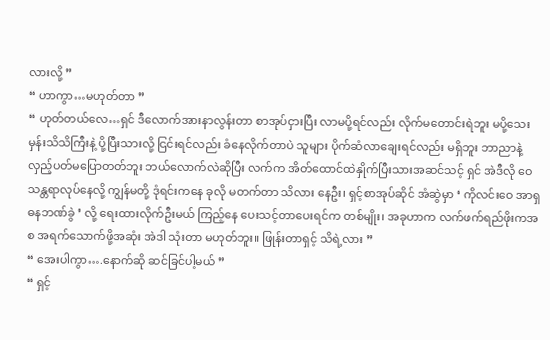လားလို့ ”
“ ဟာကွာ…မဟုတ်တာ ”
“ ဟုတ်တယ်လေ…ရှင် ဒီလောက်အားနာလွန်းတာ စာအုပ်ငှားပြီး လာမပို့ရင်လည်း လိုက်မတောင်းရဲဘူး မပို့သေးမှန်းသိသိကြီးနဲ့ ပို့ပြီးသားလို့ ငြင်းရင်လည်း ခံနေလိုက်တာပဲ သူများ ပိုက်ဆံလာချေးရင်လည်း မရှိဘူး ဘာညာနဲ့ လှည့်ပတ်မပြောတတ်ဘူး ဘယ်လောက်လဲဆိုပြီး လက်က အိတ်ထောင်ထဲနှိုက်ပြီးသားအဆင်သင့် ရှင် အဲဒီလို ဝေသန္တရာလုပ်နေလို့ ကျွန်မတို့ ဒုံရင်းကနေ ခုလို မတက်တာ သိလား နေဦး၊ ရှင့်စာအုပ်ဆိုင် အံဆွဲမှာ ‘ ကိုလင်းဝေ အာရှဓနဘဏ်ခွဲ ’ လို့ ရေးထားလိုက်ဦးမယ် ကြည့်နေ ပေးသင့်တာပေးရင်က တစ်မျိုး၊ အခုဟာက လက်ဖက်ရည်ဖိုးကအစ အရက်သောက်ဖို့အဆုံး အဲဒါ သုံးတာ မဟုတ်ဘူး။ ဖြုန်းတာရှင့် သိရဲ့လား ”
“ အေးပါကွာ….နောက်ဆို ဆင်ခြင်ပါ့မယ် ”
“ ရှင့်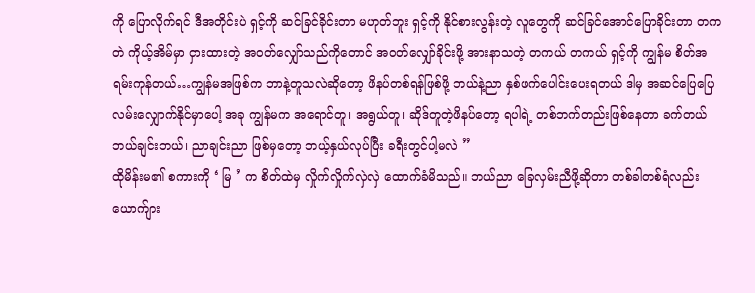ကို ပြောလိုက်ရင် ဒီအတိုင်းပဲ ရှင့်ကို ဆင်ခြင်ခိုင်းတာ မဟုတ်ဘူး ရှင့်ကို နိုင်စားလွန်းတဲ့ လူတွေကို ဆင်ခြင်အောင်ပြောခိုင်းတာ တကတဲ ကိုယ့်အိမ်မှာ ငှားထားတဲ့ အဝတ်လျှော်သည်ကိုတောင် အဝတ်လျှော်ခိုင်းဖို့ အားနာသတဲ့ တကယ် တကယ် ရှင့်ကို ကျွန်မ စိတ်အရမ်းကုန်တယ်…ကျွန်မအဖြစ်က ဘာနဲ့တူသလဲဆိုတော့ ဖိနပ်တစ်ရန်ဖြစ်ဖို့ ဘယ်နဲ့ညာ နှစ်ဖက်ပေါင်းပေးရတယ် ဒါမှ အဆင်ပြေပြေ လမ်းလျှောက်နိုင်မှာပေါ့ အခု ကျွန်မက အရောင်တူ၊ အရွယ်တူ၊ ဆိုဒ်တူတဲ့ဖိနပ်တော့ ရပါရဲ့ တစ်ဘက်တည်းဖြစ်နေတာ ခက်တယ် ဘယ်ချင်းဘယ်၊ ညာချင်းညာ ဖြစ်မှတော့ ဘယ့်နှယ်လုပ်ပြီး ခရီးတွင်ပါ့မလဲ ”
ထိုမိန်းမ၏ စကားကို ‘ မြ ’ က စိတ်ထဲမှ လှိုက်လှိုက်လှဲလှဲ ထောက်ခံမိသည်။ ဘယ်ညာ ခြေလှမ်းညီဖို့ဆိုတာ တစ်ခါတစ်ရံလည်း ယောက်ျား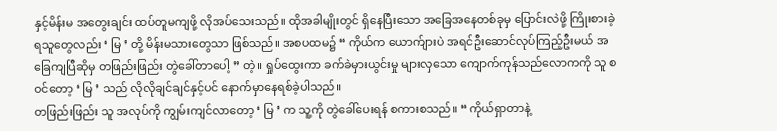နှင့်မိန်းမ အတွေးချင်း ထပ်တူမကျဖို့ လိုအပ်သေးသည်။ ထိုအခါမျိုးတွင် ရှိနေပြီးသော အခြေအနေတစ်ခုမှ ပြောင်းလဲဖို့ ကြိုးစားခဲ့ရသူတွေလည်း ‘ မြ ’ တို့ မိန်းမသားတွေသာ ဖြစ်သည်။ အစပထမ၌ “ ကိုယ်က ယောက်ျားပဲ အရင်ဦးဆောင်လုပ်ကြည့်ဦးမယ် အခြေကျပြီဆိုမှ တဖြည်းဖြည်း တွဲခေါ်တာပေါ့ ” တဲ့။ ရှုပ်ထွေးကာ ခက်ခဲမှားယွင်းမှု များလှသော ကျောက်ကုန်သည်လောကကို သူ စဝင်တော့ ‘ မြ ’ သည် လိုလိုချင်ချင်နှင့်ပင် နောက်မှာနေရစ်ခဲ့ပါသည်။
တဖြည်းဖြည်း သူ အလုပ်ကို ကျွမ်းကျင်လာတော့ ‘ မြ ’ က သူ့ကို တွဲခေါ်ပေးရန် စကားစသည်။ “ ကိုယ်ရှာတာနဲ့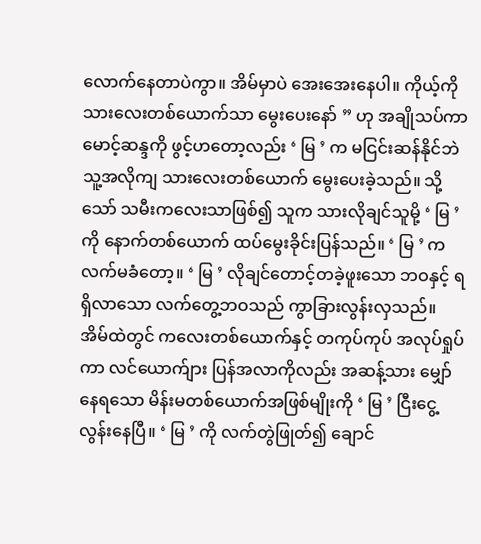လောက်နေတာပဲကွာ။ အိမ်မှာပဲ အေးအေးနေပါ။ ကိုယ့်ကို သားလေးတစ်ယောက်သာ မွေးပေးနော် ” ဟု အချိုသပ်ကာ မောင့်ဆန္ဒကို ဖွင့်ဟတော့လည်း ‘ မြ ’ က မငြင်းဆန်နိုင်ဘဲ သူ့အလိုကျ သားလေးတစ်ယောက် မွေးပေးခဲ့သည်။ သို့သော် သမီးကလေးသာဖြစ်၍ သူက သားလိုချင်သူမို့ ‘ မြ ’ ကို နောက်တစ်ယောက် ထပ်မွေးခိုင်းပြန်သည်။ ‘ မြ ’ က လက်မခံတော့။ ‘ မြ ’ လိုချင်တောင့်တခဲ့ဖူးသော ဘဝနှင့် ရရှိလာသော လက်တွေ့ဘဝသည် ကွာခြားလွန်းလှသည်။ အိမ်ထဲတွင် ကလေးတစ်ယောက်နှင့် တကုပ်ကုပ် အလုပ်ရှုပ်ကာ လင်ယောက်ျား ပြန်အလာကိုလည်း အဆန့်သား မျှော်နေရသော မိန်းမတစ်ယောက်အဖြစ်မျိုးကို ‘ မြ ’ ငြီးငွေ့လွန်းနေပြီ။ ‘ မြ ’ ကို လက်တွဲဖြုတ်၍ ချောင်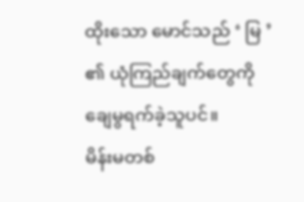ထိုးသော မောင်သည် ‘ မြ ’ ၏ ယုံကြည်ချက်တွေကို ချေမွရက်ခဲ့သူပင်။
မိန်းမတစ်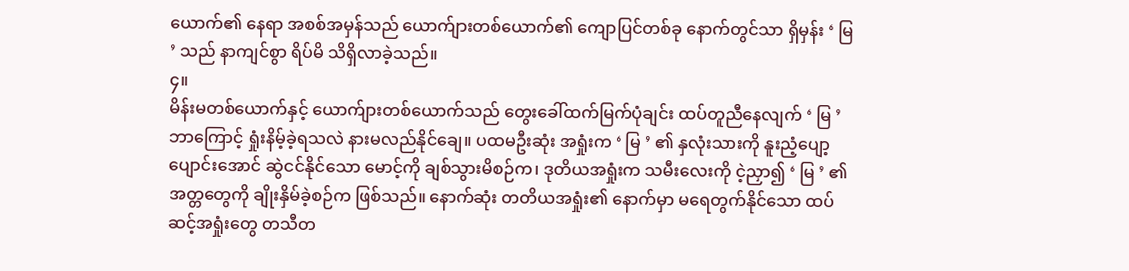ယောက်၏ နေရာ အစစ်အမှန်သည် ယောက်ျားတစ်ယောက်၏ ကျောပြင်တစ်ခု နောက်တွင်သာ ရှိမှန်း ‘ မြ ’ သည် နာကျင်စွာ ရိပ်မိ သိရှိလာခဲ့သည်။
၄။
မိန်းမတစ်ယောက်နှင့် ယောက်ျားတစ်ယောက်သည် တွေးခေါ်ထက်မြက်ပုံချင်း ထပ်တူညီနေလျက် ‘ မြ ’ ဘာကြောင့် ရှုံးနိမ့်ခဲ့ရသလဲ နားမလည်နိုင်ချေ။ ပထမဦးဆုံး အရှုံးက ‘ မြ ’ ၏ နှလုံးသားကို နူးညံ့ပျော့ပျောင်းအောင် ဆွဲငင်နိုင်သော မောင့်ကို ချစ်သွားမိစဉ်က၊ ဒုတိယအရှုံးက သမီးလေးကို ငဲ့ညှာ၍ ‘ မြ ’ ၏ အတ္တတွေကို ချိုးနှိမ်ခဲ့စဉ်က ဖြစ်သည်။ နောက်ဆုံး တတိယအရှုံး၏ နောက်မှာ မရေတွက်နိုင်သော ထပ်ဆင့်အရှုံးတွေ တသီတ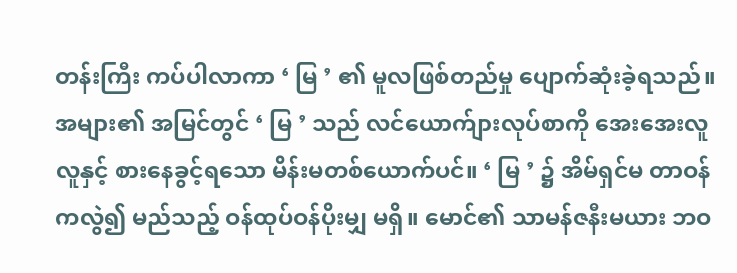တန်းကြီး ကပ်ပါလာကာ ‘ မြ ’ ၏ မူလဖြစ်တည်မှု ပျောက်ဆုံးခဲ့ရသည်။
အများ၏ အမြင်တွင် ‘ မြ ’ သည် လင်ယောက်ျားလုပ်စာကို အေးအေးလူလူနှင့် စားနေခွင့်ရသော မိန်းမတစ်ယောက်ပင်။ ‘ မြ ’ ၌ အိမ်ရှင်မ တာဝန်ကလွဲ၍ မည်သည့် ဝန်ထုပ်ဝန်ပိုးမျှ မရှိ။ မောင်၏ သာမန်ဇနီးမယား ဘဝ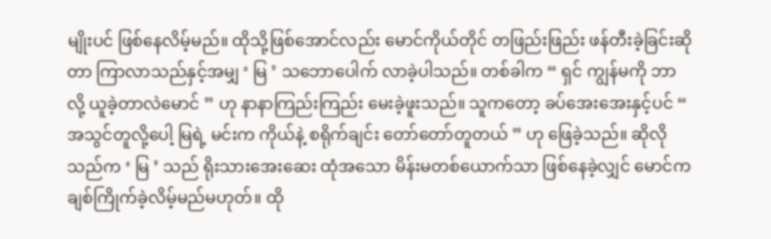မျိုးပင် ဖြစ်နေလိမ့်မည်။ ထိုသို့ဖြစ်အောင်လည်း မောင်ကိုယ်တိုင် တဖြည်းဖြည်း ဖန်တီးခဲ့ခြင်းဆိုတာ ကြာလာသည်နှင့်အမျှ ‘ မြ ’ သဘောပေါက် လာခဲ့ပါသည်။ တစ်ခါက “ ရှင် ကျွန်မကို ဘာလို့ ယူခဲ့တာလဲမောင် ” ဟု နာနာကြည်းကြည်း မေးခဲ့ဖူးသည်။ သူကတော့ ခပ်အေးအေးနှင့်ပင် “ အသွင်တူလို့ပေါ့ မြရဲ့ မင်းက ကိုယ်နဲ့ စရိုက်ချင်း တော်တော်တူတယ် ” ဟု ဖြေခဲ့သည်။ ဆိုလိုသည်က ‘ မြ ’ သည် ရိုးသားအေးဆေး ထုံအသော မိန်းမတစ်ယောက်သာ ဖြစ်နေခဲ့လျှင် မောင်က ချစ်ကြိုက်ခဲ့လိမ့်မည်မဟုတ်။ ထို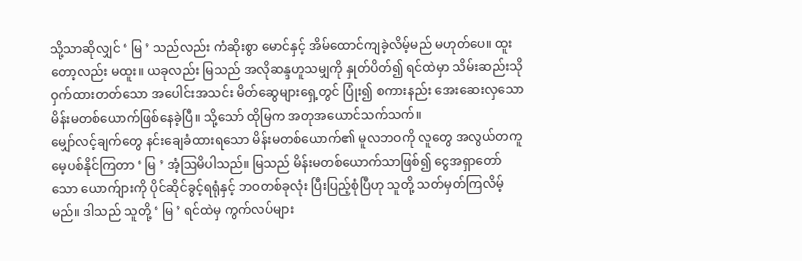သို့သာဆိုလျှင် ‘ မြ ’ သည်လည်း ကံဆိုးစွာ မောင်နှင့် အိမ်ထောင်ကျခဲ့လိမ့်မည် မဟုတ်ပေ။ ထူးတော့လည်း မထူး။ ယခုလည်း မြသည် အလိုဆန္ဒဟူသမျှကို နှုတ်ပိတ်၍ ရင်ထဲမှာ သိမ်းဆည်းသိုဝှက်ထားတတ်သော အပေါင်းအသင်း မိတ်ဆွေများရှေ့တွင် ပြုံး၍ စကားနည်း အေးဆေးလှသော မိန်းမတစ်ယောက်ဖြစ်နေခဲ့ပြီ။ သို့သော် ထိုမြက အတုအယောင်သက်သက်။
မျှော်လင့်ချက်တွေ နင်းချေခံထားရသော မိန်းမတစ်ယောက်၏ မူလဘဝကို လူတွေ အလွယ်တကူ မေ့ပစ်နိုင်ကြတာ ‘ မြ ’ အံ့ဩမိပါသည်။ မြသည် မိန်းမတစ်ယောက်သာဖြစ်၍ ငွေအရှာတော်သော ယောက်ျားကို ပိုင်ဆိုင်ခွင့်ရရုံနှင့် ဘဝတစ်ခုလုံး ပြီးပြည့်စုံပြီဟု သူတို့ သတ်မှတ်ကြလိမ့်မည်။ ဒါသည် သူတို့ ‘ မြ ’ ရင်ထဲမှ ကွက်လပ်များ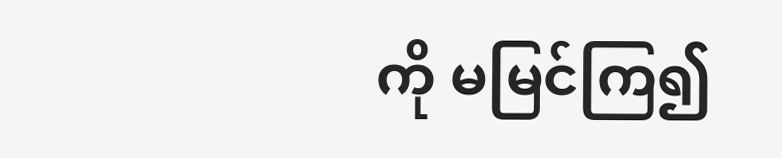ကို မမြင်ကြ၍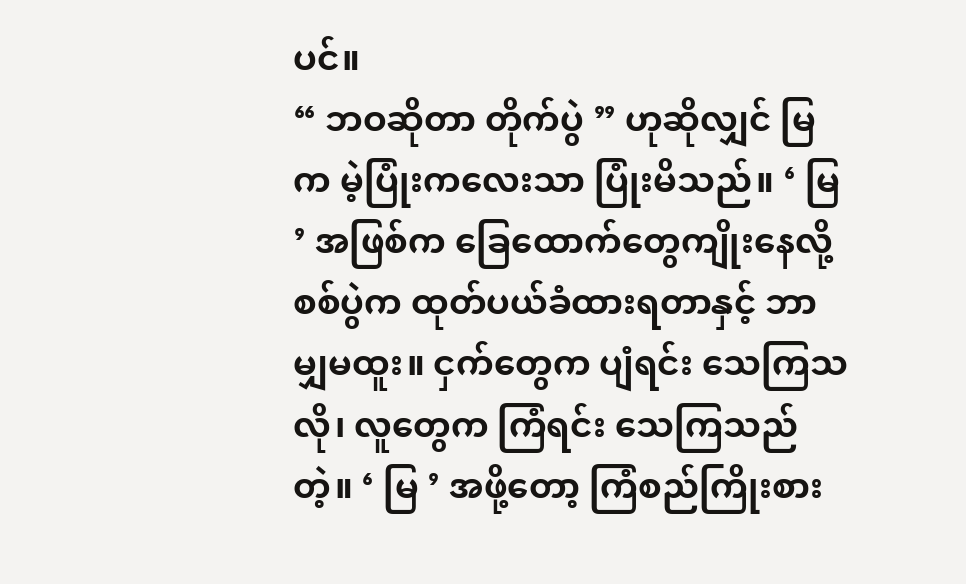ပင်။
“ ဘဝဆိုတာ တိုက်ပွဲ ” ဟုဆိုလျှင် မြက မဲ့ပြုံးကလေးသာ ပြုံးမိသည်။ ‘ မြ ’ အဖြစ်က ခြေထောက်တွေကျိုးနေလို့ စစ်ပွဲက ထုတ်ပယ်ခံထားရတာနှင့် ဘာမျှမထူး။ ငှက်တွေက ပျံရင်း သေကြသလို၊ လူတွေက ကြံရင်း သေကြသည်တဲ့။ ‘ မြ ’ အဖို့တော့ ကြံစည်ကြိုးစား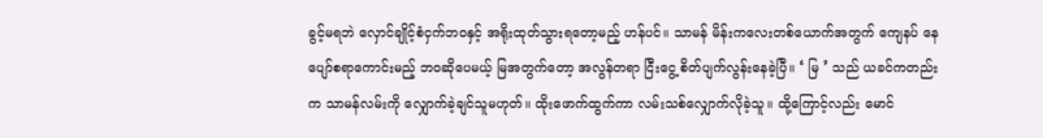ခွင့်မရဘဲ လှောင်ချိုင့်စံငှက်ဘဝနှင့် အရိုးထုတ်သွားရတော့မည့် ဟန်ပင်။ သာမန် မိန်းကလေးတစ်ယောက်အတွက် ကျေနပ် နေပျော်စရာကောင်းမည့် ဘဝဆိုပေမယ့် မြအတွက်တော့ အလွန်တရာ ငြီးငွေ့ စိတ်ပျက်လွန်းနေခဲ့ပြီ။ ‘ မြ ’ သည် ယခင်ကတည်းက သာမန်လမ်းကို လျှောက်ခဲ့ချင်သူမဟုတ်။ ထိုးဖောက်ထွက်ကာ လမ်းသစ်လျှောက်လိုခဲ့သူ။ ထို့ကြောင့်လည်း မောင်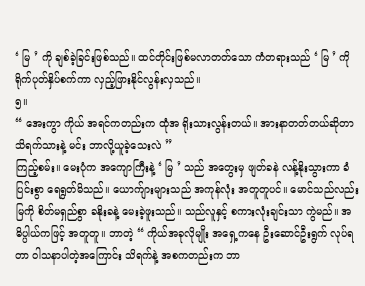‘ မြ ’ ကို ချစ်ခဲ့ခြင်းဖြစ်သည်။ ထင်တိုင်းဖြစ်မလာတတ်သော ကံတရားသည် ‘ မြ ’ ကို ရိုက်ပုတ်နှိပ်စက်ကာ လှည့်ဖြားနိုင်လွန်းလှသည်။
၅။
“ အေးကွာ ကိုယ် အရင်ကတည်းက ထုံအ ရိုးသားလွန်းတယ်။ အားနာတတ်တယ်ဆိုတာ သိရက်သားနဲ့ မင်း ဘာလို့ယူခဲ့သေးလဲ ”
ကြည့်စမ်း။ မေးပုံက အကျောကြီးနဲ့ ‘ မြ ’ သည် အတွေးမှ ဖျတ်ခနဲ လန့်နိုးသွားကာ ခံပြင်းစွာ ရေရွတ်မိသည်။ ယောက်ျားများသည် အကုန်လုံး အတူတူပင်။ မောင်သည်လည်း မြကို စိတ်မရှည်စွာ ခနိုးခနဲ့ မေးခဲ့ဖူးသည်။ သည်လူနှင့် စကားလုံးချင်းသာ ကွဲမည်။ အဓိပ္ပါယ်ကဖြင့် အတူတူ။ ဘာတဲ့ “ ကိုယ်အခုလိုမျိုး အရှေ့ကနေ ဦးဆောင်ဦးရွက် လုပ်ရတာ ဝါသနာပါတဲ့အကြောင်း သိရက်နဲ့ အစကတည်းက ဘာ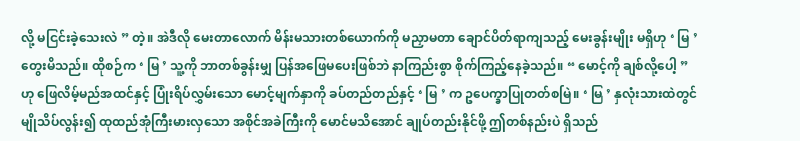လို့ မငြင်းခဲ့သေးလဲ ” တဲ့။ အဲဒီလို မေးတာလောက် မိန်းမသားတစ်ယောက်ကို မညှာမတာ ချောင်ပိတ်ရာကျသည့် မေးခွန်းမျိုး မရှိဟု ‘ မြ ’ တွေးမိသည်။ ထိုစဉ်က ‘ မြ ’ သူ့ကို ဘာတစ်ခွန်းမျှ ပြန်အဖြေမပေးဖြစ်ဘဲ နာကြည်းစွာ စိုက်ကြည့်နေခဲ့သည်။ “ မောင့်ကို ချစ်လို့ပေါ့ ” ဟု ဖြေလိမ့်မည်အထင်နှင့် ပြုံးရိပ်လွှမ်းသော မောင့်မျက်နှာကို ခပ်တည်တည်နှင့် ‘ မြ ’ က ဥပေက္ခာပြုတတ်စမြဲ။ ‘ မြ ’ နှလုံးသားထဲတွင် မျိုသိပ်လွန်း၍ ထုထည်အုံကြီးမားလှသော အစိုင်အခဲကြီးကို မောင်မသိအောင် ချုပ်တည်းနိုင်ဖို့ ဤတစ်နည်းပဲ ရှိသည်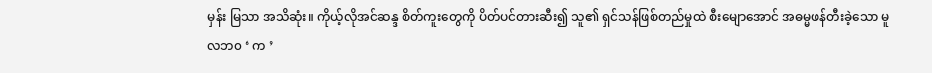မှန်း မြသာ အသိဆုံး။ ကိုယ့်လိုအင်ဆန္ဒ စိတ်ကူးတွေကို ပိတ်ပင်တားဆီး၍ သူ၏ ရှင်သန်ဖြစ်တည်မှုထဲ စီးမျောအောင် အဓမ္မဖန်တီးခဲ့သော မူလဘ၀ ‘ က ’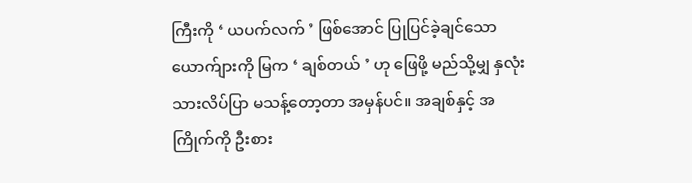ကြီးကို ‘ ယပက်လက် ’ ဖြစ်အောင် ပြုပြင်ခဲ့ချင်သော ယောက်ျားကို မြက ‘ ချစ်တယ် ’ ဟု ဖြေဖို့ မည်သို့မျှ နှလုံးသားလိပ်ပြာ မသန့်တော့တာ အမှန်ပင်။ အချစ်နှင့် အကြိုက်ကို ဦးစား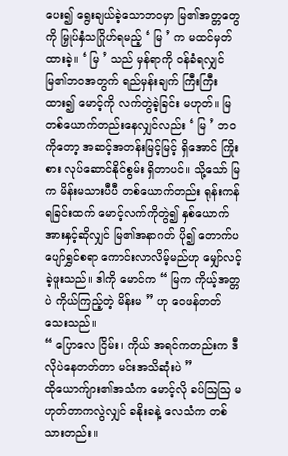ပေး၍ ရွေးချယ်ခဲ့သောဘဝမှာ မြ၏အတ္တတွေကို မြှုပ်နှံသဂြိုဟ်ရမည့် ‘ မြ ’ က မထင်မှတ်ထားခဲ့။ ‘ မြ ’ သည် မှန်ရာကို ဝန်ခံရလျှင် မြ၏ဘဝအတွက် ရည်မှန်းချက် ကြီးကြီးထား၍ မောင့်ကို လက်တွဲခဲ့ခြင်း မဟုတ်။ မြတစ်ယောက်တည်းနေလျှင်လည်း ‘ မြ ’ ဘဝကိုတော့ အဆင့်အတန်းမြင့်မြင့် ရှိအောင် ကြိုးစား လုပ်ဆောင်နိုင်စွမ်း ရှိတာပင်။ သို့သော် မြက မိန်းမသားပီပီ တစ်ယောက်တည်း ရုန်းကန်ရခြင်းထက် မောင့်လက်ကိုတွဲ၍ နှစ်ယောက်အားနှင့်ဆိုလျှင် မြ၏အနာဂတ် ပို၍ တောက်ပပျော်ရွှင်စရာ ကောင်းလာလိမ့်မည်ဟု မျှော်လင့်ခဲ့ဖူးသည်။ ဒါကို မောင်က “ မြက ကိုယ့်အတ္တပဲ ကိုယ်ကြည့်တဲ့ မိန်းမ ” ဟု ဝေဖန်တတ်သေးသည်။
“ ပြောလေ ငြိမ်း၊ ကိုယ် အရင်ကတည်းက ဒီလိုပဲနေတတ်တာ မင်းအသိဆုံးပဲ ”
ထိုယောက်ျား၏အသံက မောင့်လို ခပ်ဩဩ မဟုတ်တာကလွဲလျှင် ခနိုးခနဲ့ လေသံက တစ်သားတည်း။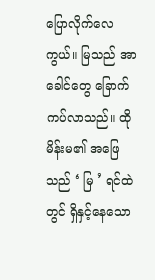ပြောလိုက်လေကွယ်။ မြသည် အာခေါင်တွေ ခြောက်ကပ်လာသည်။ ထိုမိန်းမ၏ အဖြေသည် ‘ မြ ’ ရင်ထဲတွင် ရှိနှင့်နေသော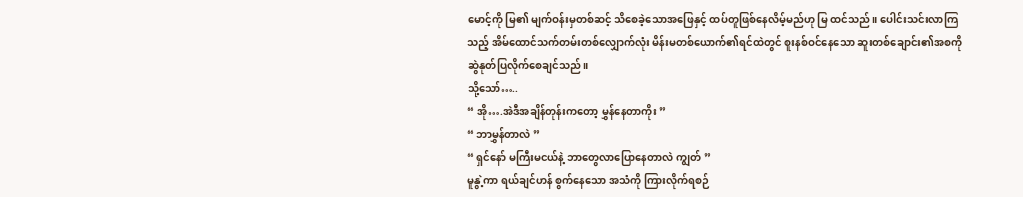မောင့်ကို မြ၏ မျက်ဝန်းမှတစ်ဆင့် သိစေခဲ့သောအဖြေနှင့် ထပ်တူဖြစ်နေလိမ့်မည်ဟု မြ ထင်သည်။ ပေါင်းသင်းလာကြသည့် အိမ်ထောင်သက်တမ်းတစ်လျှောက်လုံး မိန်းမတစ်ယောက်၏ရင်ထဲတွင် စူးနစ်ဝင်နေသော ဆူးတစ်ချောင်း၏အစကို ဆွဲနုတ်ပြလိုက်စေချင်သည်။
သို့သော်…..
“ အို….အဲဒီအချိန်တုန်းကတော့ မွှန်နေတာကိုး ”
“ ဘာမွှန်တာလဲ ”
“ ရှင်နော် မကြီးမငယ်နဲ့ ဘာတွေလာပြောနေတာလဲ ကျွတ် ”
မူနွဲ့ကာ ရယ်ချင်ဟန် စွက်နေသော အသံကို ကြားလိုက်ရစဉ်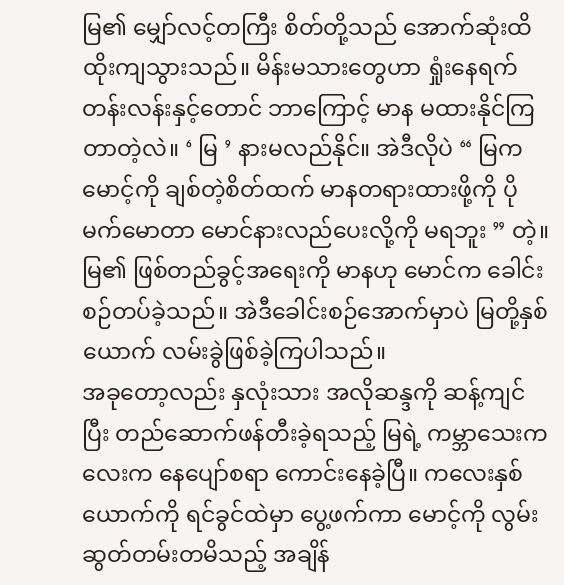မြ၏ မျှော်လင့်တကြီး စိတ်တို့သည် အောက်ဆုံးထိ ထိုးကျသွားသည်။ မိန်းမသားတွေဟာ ရှုံးနေရက် တန်းလန်းနှင့်တောင် ဘာကြောင့် မာန မထားနိုင်ကြတာတဲ့လဲ။ ‘ မြ ’ နားမလည်နိုင်။ အဲဒီလိုပဲ “ မြက မောင့်ကို ချစ်တဲ့စိတ်ထက် မာနတရားထားဖို့ကို ပိုမက်မောတာ မောင်နားလည်ပေးလို့ကို မရဘူး ” တဲ့။ မြ၏ ဖြစ်တည်ခွင့်အရေးကို မာနဟု မောင်က ခေါင်းစဉ်တပ်ခဲ့သည်။ အဲဒီခေါင်းစဉ်အောက်မှာပဲ မြတို့နှစ်ယောက် လမ်းခွဲဖြစ်ခဲ့ကြပါသည်။
အခုတော့လည်း နှလုံးသား အလိုဆန္ဒကို ဆန့်ကျင်ပြီး တည်ဆောက်ဖန်တီးခဲ့ရသည့် မြရဲ့ ကမ္ဘာသေးကလေးက နေပျော်စရာ ကောင်းနေခဲ့ပြီ။ ကလေးနှစ်ယောက်ကို ရင်ခွင်ထဲမှာ ပွေ့ဖက်ကာ မောင့်ကို လွမ်းဆွတ်တမ်းတမိသည့် အချိန်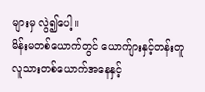များမှ လွဲ၍ပေါ့။
မိန်းမတစ်ယောက်တွင် ယောက်ျားနှင့်တန်းတူ လူသားတစ်ယောက်အနေနှင့်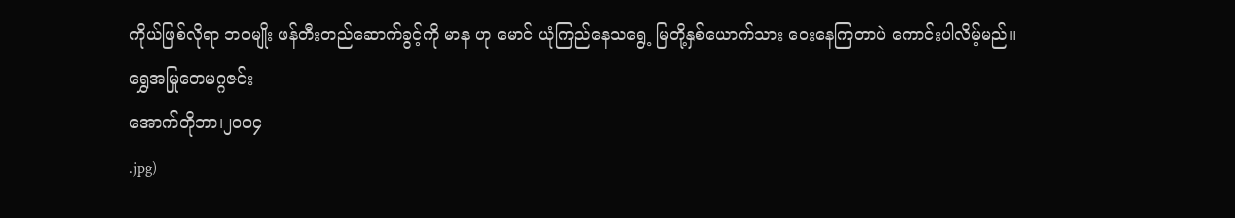ကိုယ်ဖြစ်လိုရာ ဘဝမျိုး ဖန်တီးတည်ဆောက်ခွင့်ကို မာန ဟု မောင် ယုံကြည်နေသရွေ့ မြတို့နှစ်ယောက်သား ဝေးနေကြတာပဲ ကောင်းပါလိမ့်မည်။
ရွှေအမြုတေမဂ္ဂဇင်း
အောက်တိုဘာ၊၂၀၀၄
.jpg)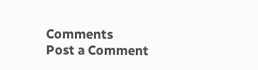Comments
Post a Comment